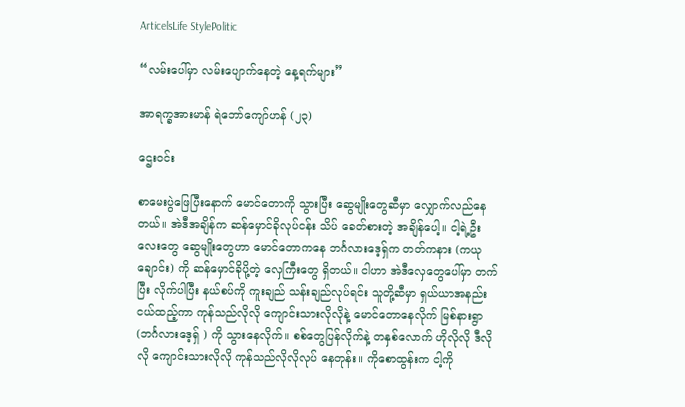ArticelsLife StylePolitic

“လမ်းပေါ်မှာ လမ်းပျောက်နေတဲ့ နေ့ရက်များ”

အာရက္ခအားမာန် ရဲဘော်ကျော်ဟန် (၂၃)

ဌေးဝင်း

စာမေးပွဲဖြေပြီး‌နောက် မောင်တောကို သွားပြီး ဆွေမျိုးတွေဆီမှာ လျှောက်လည်နေတယ်။ အဲဒီအချိန်က ဆန်မှောင်ခိုလုပ်ငန်း သိပ် ခေတ်စားတဲ့ အချိန်ပေါ့။ ငါ့ရဲ့ဦးလေးတွေ ဆွေမျိုးတွေဟာ မောင်တောကနေ ဘင်္ဂလားဒေ့ရှ်က တတ်ကနား (ကယုချောင်း) ကို ဆန်မှောင်ခိုပို့တဲ့ လှေကြီးတွေ ရှိတယ်။ ငါဟာ အဲဒီလှေတွေပေါ်မှာ တက်ပြီး လိုက်ပါပြီး နယ်စပ်ကို ကူးချည် သန်းချည်လုပ်ရင်း သူတို့ဆီမှာ ရှယ်ယာအနည်းငယ်ထည့်ကာ ကုန်သည်လိုလို ကျောင်းသားလိုလိုနဲ့ မောင်တောနေလိုက် မြစ်နားရွာ (ဘင်္ဂလားဒေ့ရှ် ) ကို သွားနေလိုက်။ စစ်တွေပြန်လိုက်နဲ့ တနှစ်လောက် ဟိုလိုလို ဒီလိုလို ကျောင်းသားလိုလို ကုန်သည်လိုလိုလုပ် နေတုန်း။ ကိုစောထွန်းက ငါ့ကို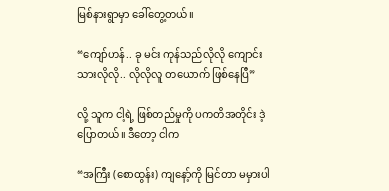မြစ်နားရွာမှာ ခေါ်တွေ့တယ်။

“ကျော်ဟန်.. ခု မင်း ကုန်သည်လိုလို ကျောင်းသားလိုလို.. လိုလိုလူ တယောက် ဖြစ်နေပြီ”

လို့ သူက ငါ့ရဲ့ ဖြစ်တည်မှုကို ပကတိအတိုင်း ဒဲ့ပြောတယ်။ ဒီတော့ ငါက

“အကြီး (စောထွန်း) ကျနော့်ကို မြင်တာ မမှားပါ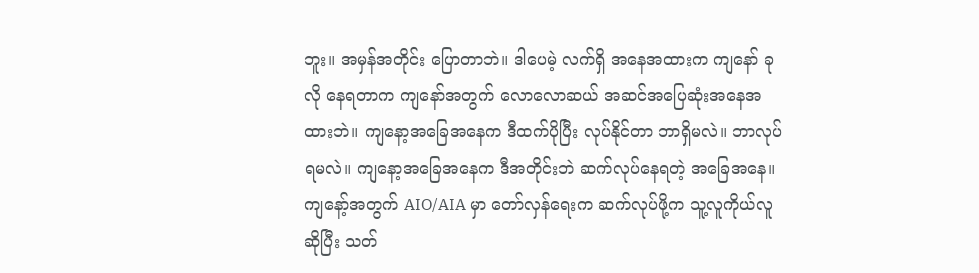ဘူး။ အမှန်အတိုင်း ပြောတာဘဲ။ ဒါပေမဲ့ လက်ရှိ အနေအထားက ကျနော် ခုလို နေရတာက ကျနော်အတွက် လောလောဆယ် အဆင်အပြေဆုံးအနေအထားဘဲ။ ကျနော့အခြေအနေက ဒီထက်ပိုပြီး လုပ်နိုင်တာ ဘာရှိမလဲ။ ဘာလုပ်ရမလဲ။ ကျနော့အခြေအနေက ဒီအတိုင်းဘဲ ဆက်လုပ်နေရတဲ့ အခြေအနေ။ ကျနော့်အတွက် AIO/AIA မှာ တော်လှန်ရေးက ဆက်လုပ်ဖို့က သူ့လူကိုယ်လူဆိုပြီး သတ်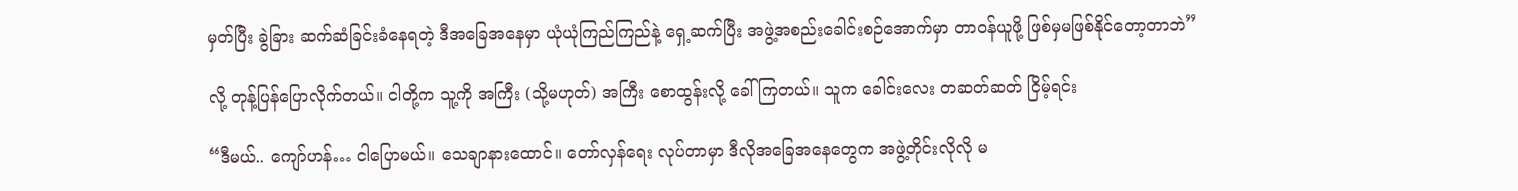မှတ်ပြီး ခွဲခြား ဆက်ဆံခြင်းခံနေရတဲ့ ဒီအခြေအနေမှာ ယုံယုံကြည်ကြည်နဲ့ ရှေ့ဆက်ပြီး အဖွဲ့အစည်းခေါင်းစဉ်အောက်မှာ တာဝန်ယူဖို့ ဖြစ်မှမဖြစ်နိုင်တော့တာဘဲ”

လို့ တုန့်ပြန်ပြောလိုက်တယ်။ ငါတို့က သူ့ကို အကြီး (သို့မဟုတ်) အကြီး စောထွန်းလို့ ခေါ်ကြတယ်။ သူက ခေါင်းလေး တဆတ်ဆတ် ငြိမ့်ရင်း

“ဒီမယ်.. ကျော်ဟန်… ငါပြောမယ်။ သေချာနားထောင်။ တော်လှန်ရေး လုပ်တာမှာ ဒီလိုအခြေအနေတွေက အဖွဲ့တိုင်းလိုလို မ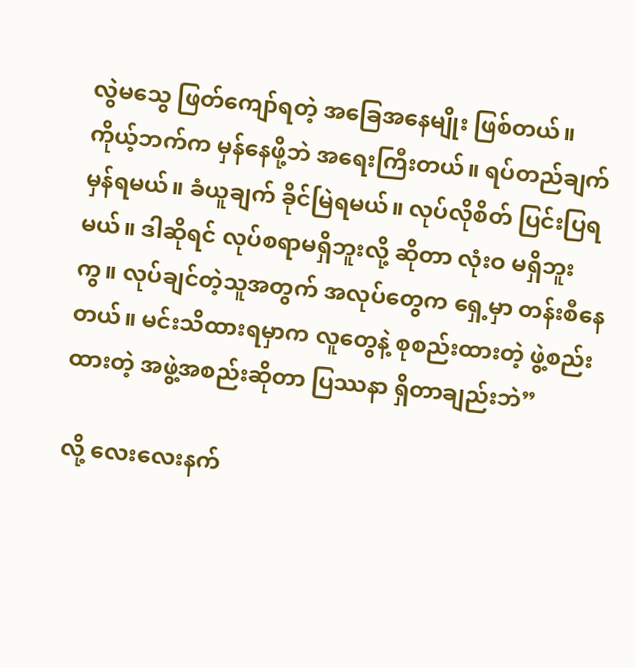လွဲမသွေ ဖြတ်ကျော်ရတဲ့ အခြေအနေမျိုး ဖြစ်တယ်။ ကိုယ့်ဘက်က မှန်နေဖို့ဘဲ အရေးကြီးတယ်။ ရပ်တည်ချက် မှန်ရမယ်။ ခံယူချက် ခိုင်မြဲရမယ်။ လုပ်လိုစိတ် ပြင်းပြရမယ်။ ဒါဆိုရင် လုပ်စရာမရှိဘူးလို့ ဆိုတာ လုံးဝ မရှိဘူးကွ။ လုပ်ချင်တဲ့သူအတွက် အလုပ်တွေက ရှေ့မှာ တန်းစီနေတယ်။ မင်းသိထားရမှာက လူတွေနဲ့ စုစည်းထားတဲ့ ဖွဲ့စည်းထားတဲ့ အဖွဲ့အစည်းဆိုတာ ပြဿနာ ရှိတာချည်းဘဲ”

လို့ လေးလေးနက်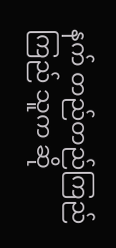နက် တည်တည်ကြည်ကြည် သူက ဆို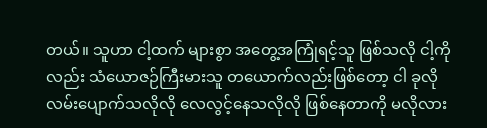တယ်။ သူဟာ ငါ့ထက် များစွာ အတွေ့အကြုံရင့်သူ ဖြစ်သလို ငါ့ကိုလည်း သံယောဇဉ်ကြီးမားသူ တယောက်လည်းဖြစ်တော့ ငါ ခုလို လမ်းပျောက်သလိုလို လေလွင့်နေသလိုလို ဖြစ်နေတာကို မလိုလား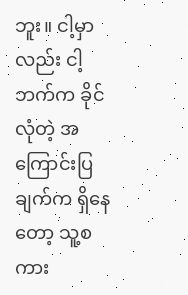ဘူး။ ငါ့မှာလည်း ငါ့ဘက်က ခိုင်လုံတဲ့ အကြောင်းပြချက်က ရှိနေတော့ သူ့စကား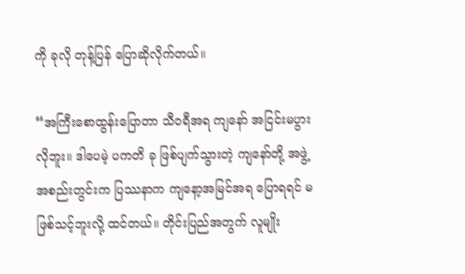ကို ခုလို တုန့်ပြန် ပြောဆိုလိုက်တယ်။

“အကြီးစောထွန်းပြောတာ သီဝရီအရ ကျနော် အငြင်းမပွားလိုဘူး။ ဒါပေမဲ့ ပကတိ ခု ဖြစ်ပျက်သွားတဲ့ ကျနော်တို့ အဖွဲ့အစည်းတွင်းက ပြဿနာက ကျနော့အမြင်အရ ပြောရရင် မဖြစ်သင့်ဘူးလို့ ထင်တယ်။ တိုင်းပြည်အတွက် လူမျိုး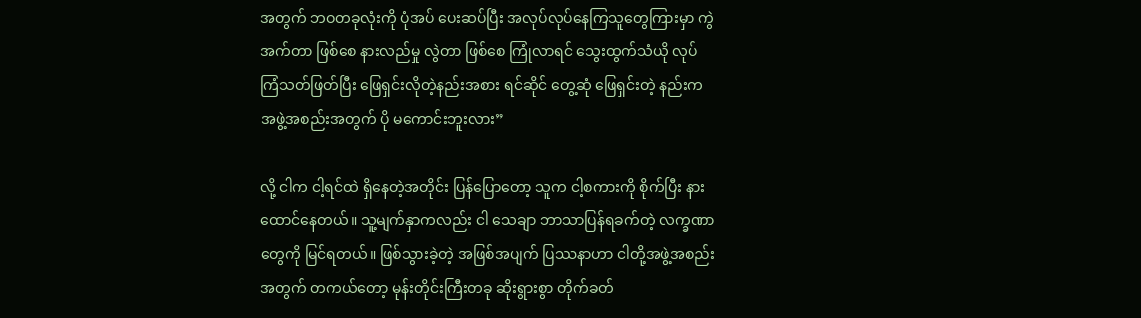အတွက် ဘဝတခုလုံးကို ပုံအပ် ပေးဆပ်ပြီး အလုပ်လုပ်နေကြသူတွေကြားမှာ ကွဲအက်တာ ဖြစ်စေ နားလည်မှု လွဲတာ ဖြစ်စေ ကြုံလာရင် သွေးထွက်သံယို လုပ်ကြံသတ်ဖြတ်ပြီး ဖြေရှင်းလိုတဲ့နည်းအစား ရင်ဆိုင် တွေ့ဆုံ ဖြေရှင်းတဲ့ နည်းက အဖွဲ့အစည်းအတွက် ပို မကောင်းဘူးလား”

လို့ ငါက ငါ့ရင်ထဲ ရှိနေတဲ့အတိုင်း ပြန်ပြောတော့ သူက ငါ့စကားကို စိုက်ပြီး နားထောင်နေတယ်။ သူ့မျက်နှာကလည်း ငါ သေချာ ဘာသာပြန်ရခက်တဲ့ လက္ခဏာတွေကို မြင်ရတယ်။ ဖြစ်သွားခဲ့တဲ့ အဖြစ်အပျက် ပြဿနာဟာ ငါတို့အဖွဲ့အစည်းအတွက် တကယ်တော့ မုန်းတိုင်းကြီးတခု ဆိုးရွားစွာ တိုက်ခတ်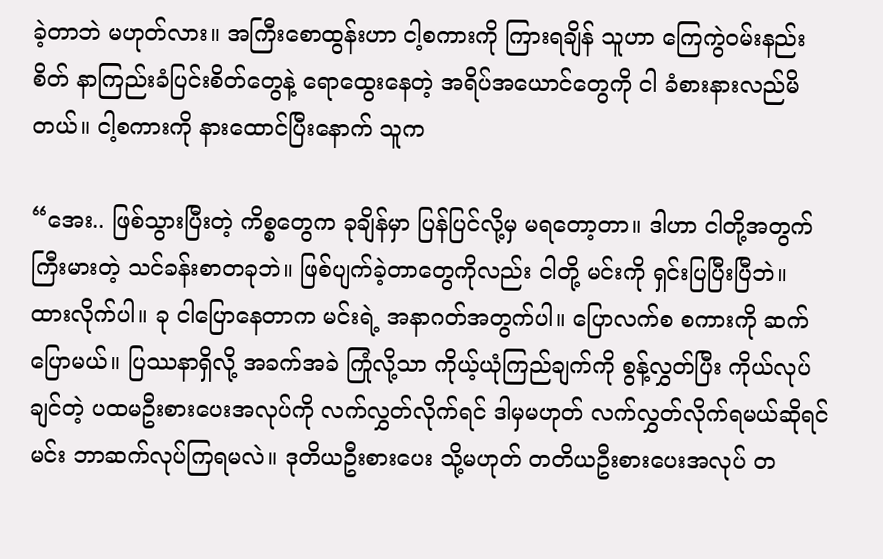ခဲ့တာဘဲ မဟုတ်လား။ အကြီးစောထွန်းဟာ ငါ့စကားကို ကြားရချိန် သူဟာ ကြေကွဲဝမ်းနည်းစိတ် နာကြည်းခံပြင်းစိတ်တွေနဲ့ ရောထွေးနေတဲ့ အရိပ်အယောင်တွေကို ငါ ခံစားနားလည်မိတယ်။ ငါ့စကားကို နားထောင်ပြီးနောက် သူက

“အေး.. ဖြစ်သွားပြီးတဲ့ ကိစ္စတွေက ခုချိန်မှာ ပြန်ပြင်လို့မှ မရတော့တာ။ ဒါဟာ ငါတို့အတွက် ကြီးမားတဲ့ သင်ခန်းစာတခုဘဲ။ ဖြစ်ပျက်ခဲ့တာတွေကိုလည်း ငါတို့ မင်းကို ရှင်းပြပြီးပြီဘဲ။ ထားလိုက်ပါ။ ခု ငါပြောနေတာက မင်းရဲ့ အနာဂတ်အတွက်ပါ။ ပြောလက်စ စကားကို ဆက်ပြောမယ်။ ပြဿနာရှိလို့ အခက်အခဲ ကြုံလို့သာ ကိုယ့်ယုံကြည်ချက်ကို စွန့်လွှတ်ပြီး ကိုယ်လုပ်ချင်တဲ့ ပထမဦးစားပေးအလုပ်ကို လက်လွှတ်လိုက်ရင် ဒါမှမဟုတ် လက်လွှတ်လိုက်ရမယ်ဆိုရင် မင်း ဘာဆက်လုပ်ကြရမလဲ။ ဒုတိယဦးစားပေး သို့မဟုတ် တတိယဦးစားပေးအလုပ် တ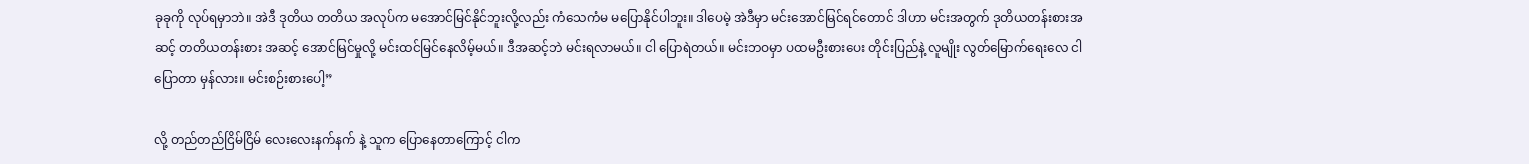ခုခုကို လုပ်ရမှာဘဲ။ အဲဒီ ဒုတိယ တတိယ အလုပ်က မအောင်မြင်နိုင်ဘူးလို့လည်း ကံသေကံမ မပြောနိုင်ပါဘူး။ ဒါပေမဲ့ အဲဒီမှာ မင်းအောင်မြင်ရင်တောင် ဒါဟာ မင်းအတွက် ဒုတိယတန်းစားအဆင့် တတိယတန်းစား အဆင့် အောင်မြင်မှုလို့ မင်းထင်မြင်နေလိမ့်မယ်။ ဒီအဆင့်ဘဲ မင်းရလာမယ်။ ငါ ပြောရဲတယ်။ မင်းဘဝမှာ ပထမဦးစားပေး တိုင်းပြည်နဲ့ လူမျိုး လွတ်မြောက်ရေးလေ ငါပြောတာ မှန်လား။ မင်းစဉ်းစားပေါ့”

လို့ တည်တည်ငြိမ်ငြိမ် လေးလေးနက်နက် နဲ့ သူက ပြောနေတာကြောင့် ငါက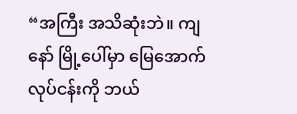“အကြီး အသိဆုံးဘဲ။ ကျနော် မြို့ပေါ်မှာ မြေအောက် လုပ်ငန်းကို ဘယ်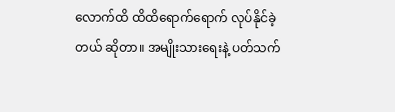လောက်ထိ ထိထိရောက်ရောက် လုပ်နိုင်ခဲ့တယ် ဆိုတာ။ အမျိုးသားရေးနဲ့ ပတ်သက်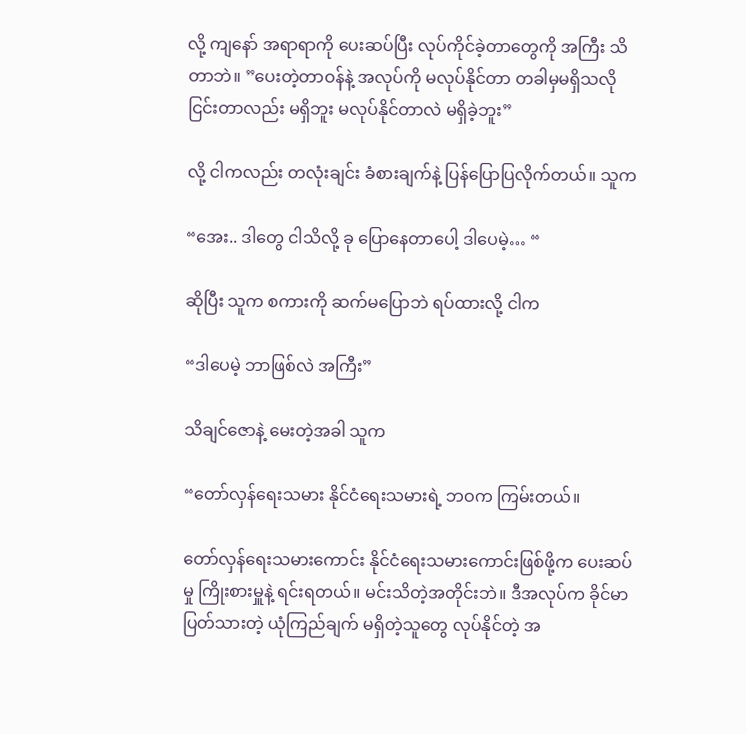လို့ ကျနော် အရာရာကို ပေးဆပ်ပြီး လုပ်ကိုင်ခဲ့တာတွေကို အကြီး သိတာဘဲ။ ”ပေးတဲ့တာဝန်နဲ့ အလုပ်ကို မလုပ်နိုင်တာ တခါမှမရှိသလို ငြင်းတာလည်း မရှိဘူး မလုပ်နိုင်တာလဲ မရှိခဲ့ဘူး”

လို့ ငါကလည်း တလုံးချင်း ခံစားချက်နဲ့ ပြန်ပြောပြလိုက်တယ်။ သူက

“အေး.. ဒါတွေ ငါသိလို့ ခု ပြောနေတာပေါ့ ဒါပေမဲ့… “

ဆိုပြီး သူက စကားကို ဆက်မပြောဘဲ ရပ်ထားလို့ ငါက

“ဒါပေမဲ့ ဘာဖြစ်လဲ အကြီး”

သိချင်ဇောနဲ့ မေးတဲ့အခါ သူက

“တော်လှန်ရေးသမား နိုင်ငံရေးသမားရဲ့ ဘဝက ကြမ်းတယ်။

တော်လှန်ရေးသမားကောင်း နိုင်ငံရေးသမားကောင်းဖြစ်ဖို့က ပေးဆပ်မှု ကြိုးစားမှူနဲ့ ရင်းရတယ်။ မင်းသိတဲ့အတိုင်းဘဲ။ ဒီအလုပ်က ခိုင်မာ ပြတ်သားတဲ့ ယုံကြည်ချက် မရှိတဲ့သူတွေ လုပ်နိုင်တဲ့ အ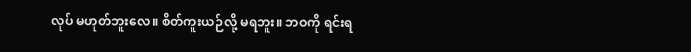လုပ် မဟုတ်ဘူးလေ။ စိတ်ကူးယဉ်လို့ မရဘူး။ ဘဝကို ရင်းရ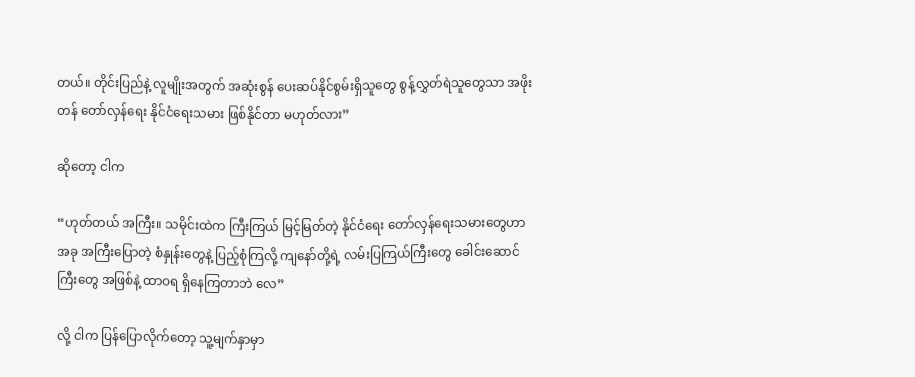တယ်။ တိုင်းပြည်နဲ့ လူမျိုးအတွက် အဆုံးစွန် ပေးဆပ်နိုင်စွမ်းရှိသူတွေ စွန့်လွှတ်ရဲသူတွေသာ အဖိုးတန် တော်လှန်ရေး နိုင်ငံရေးသမား ဖြစ်နိုင်တာ မဟုတ်လား”

ဆိုတော့ ငါက

“ဟုတ်တယ် အကြီး။ သမိုင်းထဲက ကြီးကြယ် မြင့်မြတ်တဲ့ နိုင်ငံရေး တော်လှန်ရေးသမားတွေဟာ အခု အကြီးပြောတဲ့ စံနှုန်းတွေနဲ့ ပြည့်စုံကြလို့ ကျနော်တို့ရဲ့ လမ်းပြကြယ်ကြီးတွေ ခေါင်းဆောင်ကြီးတွေ အဖြစ်နဲ့ ထာဝရ ရှိနေကြတာဘဲ လေ”

လို့ ငါက ပြန်ပြောလိုက်တော့ သူ့မျက်နှာမှာ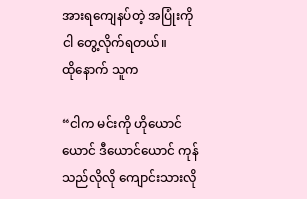အားရကျေနပ်တဲ့ အပြုံးကို ငါ တွေ့လိုက်ရတယ်။ ထို‌နောက် သူက

“ငါက မင်းကို ဟိုယောင်ယောင် ဒီယောင်ယောင် ကုန်သည်လိုလို ကျောင်းသားလို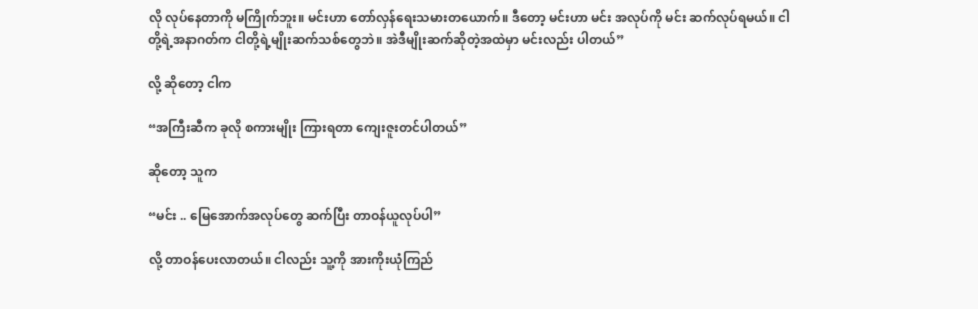လို လုပ်နေတာကို မကြိုက်ဘူး။ မင်းဟာ တော်လှန်ရေးသမားတယောက်။ ဒီတော့ မင်းဟာ မင်း အလုပ်ကို မင်း ဆက်လုပ်ရမယ်။ ငါတို့ရဲ့အနာဂတ်က ငါတို့ရဲ့မျိုးဆက်သစ်တွေဘဲ။ အဲဒီမျိုးဆက်ဆိုတဲ့အထဲမှာ မင်းလည်း ပါတယ်”

လို့ ဆိုတော့ ငါက

“အကြီးဆီက ခုလို စကားမျိုး ကြားရတာ ကျေးဇူးတင်ပါတယ်”

ဆိုတော့ သူက

“မင်း .. မြေအောက်အလုပ်တွေ ဆက်ပြီး တာဝန်ယူလုပ်ပါ”

လို့ တာဝန်ပေးလာတယ်။ ငါလည်း သူ့ကို အားကိုးယုံကြည်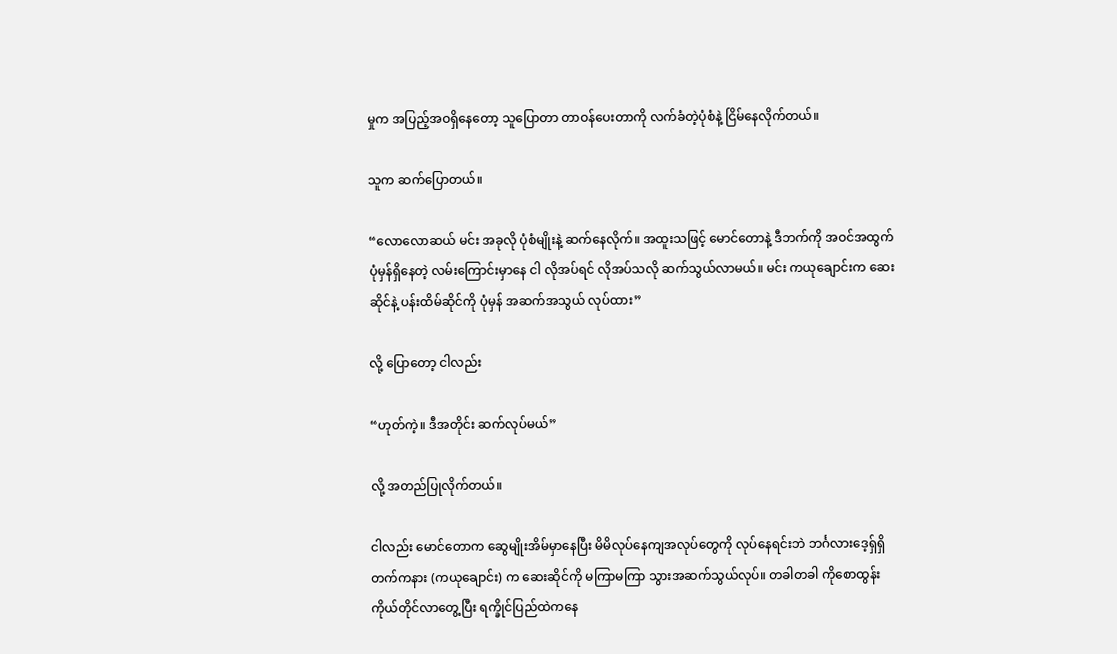မှုက အပြည့်အဝရှိနေတော့ သူပြောတာ တာဝန်ပေးတာကို လက်ခံတဲ့ပုံစံနဲ့ ငြိမ်နေလိုက်တယ်။

သူက ဆက်ပြောတယ်။

“လောလောဆယ် မင်း အခုလို ပုံစံမျိုးနဲ့ ဆက်နေလိုက်။ အထူးသဖြင့် မောင်တောနဲ့ ဒီဘက်ကို အဝင်အထွက် ပုံမှန်ရှိနေတဲ့ လမ်းကြောင်းမှာနေ ငါ လိုအပ်ရင် လိုအပ်သလို ဆက်သွယ်လာမယ်။ မင်း ကယုချောင်းက ဆေးဆိုင်နဲ့ ပန်းထိမ်ဆိုင်ကို ပုံမှန် အဆက်အသွယ် လုပ်ထား”

လို့ ပြောတော့ ငါလည်း

“ဟုတ်ကဲ့။ ဒီအတိုင်း ဆက်လုပ်မယ်”

လို့ အတည်ပြုလိုက်တယ်။

ငါလည်း မောင်တောက ဆွေမျိုးအိမ်မှာနေပြီး မိမိလုပ်နေကျအလုပ်တွေကို လုပ်နေရင်းဘဲ ဘင်္ဂလားဒေ့ရှ်ရှိ တက်ကနား (ကယုချောင်း) က ဆေးဆိုင်ကို မကြာမကြာ သွားအဆက်သွယ်လုပ်။ တခါတခါ ကိုစောထွန်း ကိုယ်တိုင်လာတွေ့ပြီး ရက္ခိုင်ပြည်ထဲကနေ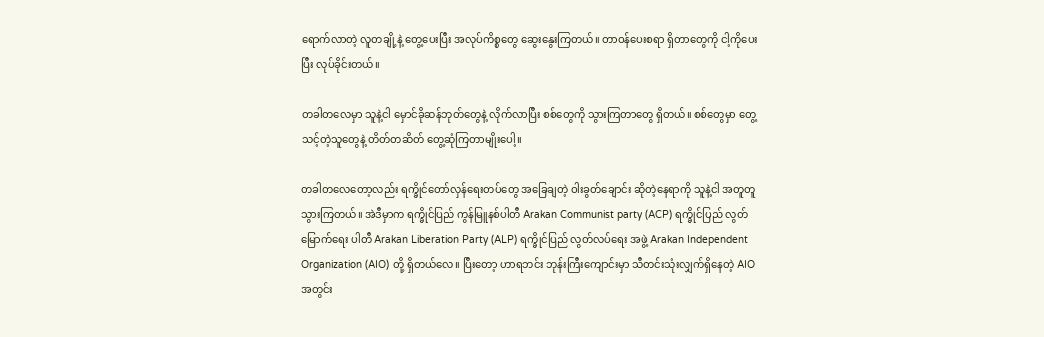ရောက်လာတဲ့ လူတချို့နဲ့ တွေ့ပေးပြီး အလုပ်ကိစ္စတွေ ဆွေးနွေးကြတယ်။ တာဝန်ပေးစရာ ရှိတာတွေကို ငါ့ကိုပေးပြီး လုပ်ခိုင်းတယ်။

တခါတလေမှာ သူနဲ့ငါ မှောင်ခိုဆန်ဘုတ်တွေနဲ့ လိုက်လာပြီး စစ်တွေကို သွားကြတာတွေ ရှိတယ်။ စစ်တွေမှာ တွေ့သင့်တဲ့သူတွေနဲ့ တိတ်တဆိတ် တွေ့ဆုံကြတာမျိုးပေါ့။

တခါတလေတော့လည်း ရက္ခိုင်တော်လှန်ရေးတပ်တွေ အခြေချတဲ့ ဝါးခွတ်ချောင်း ဆိုတဲ့နေရာကို သူနဲ့ငါ အတူတူ သွားကြတယ်။ အဲဒီမှာက ရက္ခိုင်ပြည် ကွန်မြူနစ်ပါတီ Arakan Communist party (ACP) ရက္ခိုင်ပြည် လွတ်မြောက်ရေး ပါတီ Arakan Liberation Party (ALP) ရက္ခိုင်ပြည် လွတ်လပ်ရေး အဖွဲ့ Arakan Independent Organization (AIO) တို့ ရှိတယ်လေ။ ပြီးတော့ ဟာရဘင်း ဘုန်းကြီးကျောင်းမှာ သီတင်းသုံးလျှက်ရှိနေတဲ့ AIO အတွင်း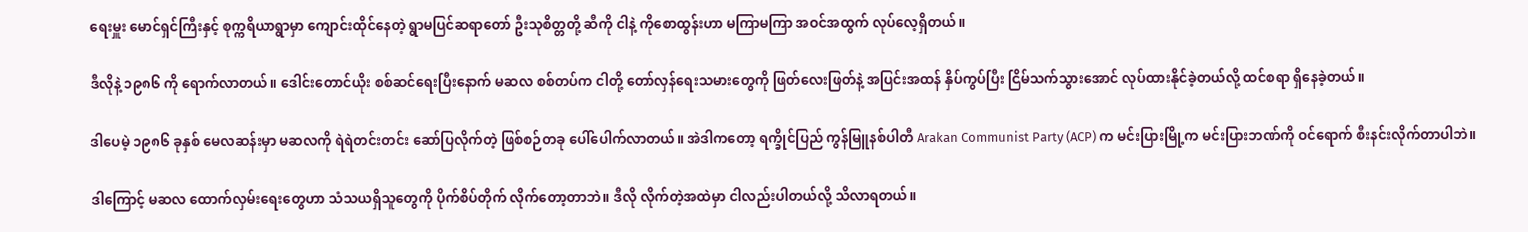ရေးမှူး မောင်ရှင်ကြီးနှင့် စုက္ကရိယာရွာမှာ ကျောင်းထိုင်နေတဲ့ ရွာမပြင်ဆရာတော် ဦးသုစိတ္တတို့ ဆီကို ငါနဲ့ ကိုစောထွန်းဟာ မကြာမကြာ အဝင်အထွက် လုပ်လေ့ရှိတယ်။

ဒီလိုနဲ့ ၁၉၈၆ ကို ရောက်လာတယ်။ ဒေါင်းတောင်ယိုး စစ်ဆင်ရေးပြီးနောက် မဆလ စစ်တပ်က ငါတို့ တော်လှန်ရေးသမားတွေကို ဖြတ်လေးဖြတ်နဲ့ အပြင်းအထန် နှိပ်ကွပ်ပြီး ငြိမ်သက်သွားအောင် လုပ်ထားနိုင်ခဲ့တယ်လို့ ထင်စရာ ရှိနေခဲ့တယ်။

ဒါပေမဲ့ ၁၉၈၆ ခုနှစ် မေလဆန်းမှာ မဆလကို ရဲရဲတင်းတင်း ဆော်ပြလိုက်တဲ့ ဖြစ်စဉ်တခု ပေါ်ပေါက်လာတယ်။ အဲဒါကတော့ ရက္ခိုင်ပြည် ကွန်မြူနစ်ပါတီ Arakan Communist Party (ACP) က မင်းပြားမြို့က မင်းပြားဘဏ်ကို ဝင်ရောက် စီးနင်းလိုက်တာပါဘဲ။

ဒါကြောင့် မဆလ ထောက်လှမ်းရေးတွေဟာ သံသယရှိသူတွေကို ပိုက်စိပ်တိုက် လိုက်တော့တာဘဲ။ ဒီလို လိုက်တဲ့အထဲမှာ ငါလည်းပါတယ်လို့ သိလာရတယ်။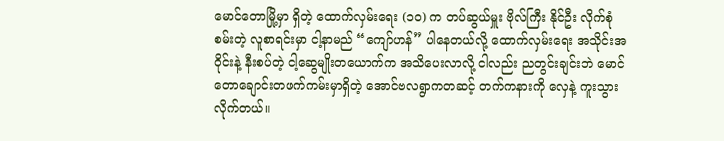မောင်တောမြို့မှာ ရှိတဲ့ ထောက်လှမ်းရေး (၁၀) က တပ်ဆွယ်မှူး ဗိုလ်ကြီး နိုင်ဦး လိုက်စုံစမ်းတဲ့ လူစာရင်းမှာ ငါ့နာမည် “ကျော်ဟန်” ပါနေတယ်လို့ ထောက်လှမ်းရေး အသိုင်းအဝိုင်းနဲ့ နီးစပ်တဲ့ ငါ့ဆွေမျိုးတယောက်က အသိပေးလာလို့ ငါလည်း ညတွင်းချင်းဘဲ မောင်တောချောင်းတဖက်ကမ်းမှာရှိတဲ့ အောင်ဗလရွာကတဆင့် တက်ကနားကို လှေနဲ့ ကူးသွားလိုက်တယ်။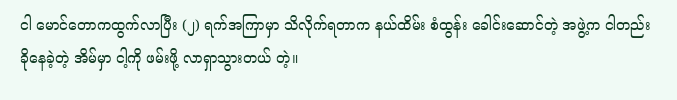ငါ မောင်တောကထွက်လာပြီး (၂) ရက်အကြာမှာ သိလိုက်ရတာက နယ်ထိမ်း စံထွန်း ခေါင်းဆောင်တဲ့ အဖွဲ့က ငါတည်းခိုနေခဲ့တဲ့ အိမ်မှာ ငါ့ကို ဖမ်းဖို့ လာရှာသွားတယ် တဲ့။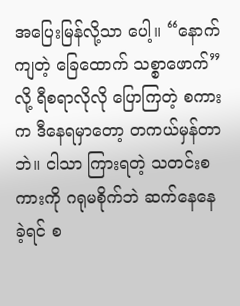အပြေးမြန်လို့သာ ပေါ့။ “နောက်ကျတဲ့ ခြေထောက် သစ္စာဖောက်” လို့ ရီစရာလိုလို ပြောကြတဲ့ စကားက ဒီနေရမှာတော့ တကယ်မှန်တာဘဲ။ ငါသာ ကြားရတဲ့ သတင်းစကားကို ဂရုမစိုက်ဘဲ ဆက်‌နေနေခဲ့ရင် စ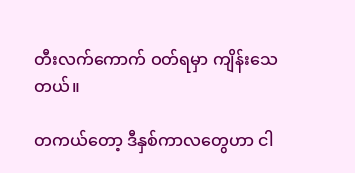တီးလက်ကောက် ဝတ်ရမှာ ကျိန်းသေတယ်။

တကယ်တော့ ဒီနှစ်ကာလတွေဟာ ငါ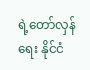ရဲ့တော်လှန်ရေး နိုင်ငံ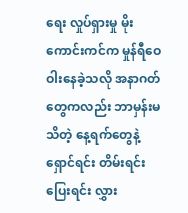ရေး လှုပ်ရှားမှု မိုးကောင်းကင်က မှုန်ရီဝေဝါးနေခဲ့သလို အနာဂတ်တွေကလည်း ဘာမှန်းမသိတဲ့ နေ့ရက်တွေနဲ့ ရှောင်ရင်း တိမ်းရင်း ပြေးရင်း လွှား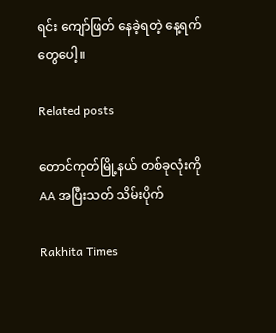ရင်း ကျော်ဖြတ် နေခဲ့ရတဲ့ နေ့ရက်တွေပေါ့။

Related posts

တောင်ကုတ်မြို့နယ် တစ်ခုလုံးကို AA အပြီးသတ် သိမ်းပိုက်

Rakhita Times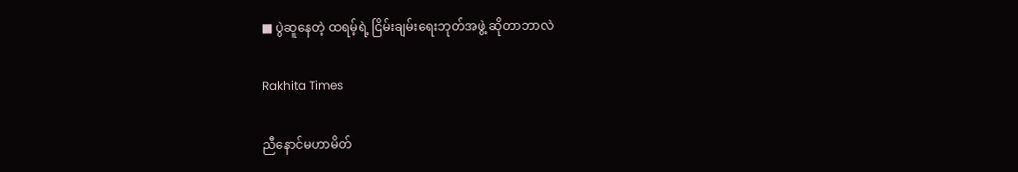■ ပွဲဆူနေတဲ့ ထရမ့်ရဲ့ ငြိမ်းချမ်းရေးဘုတ်အဖွဲ့ ဆိုတာဘာလဲ

Rakhita Times

ညီနောင်မဟာမိတ်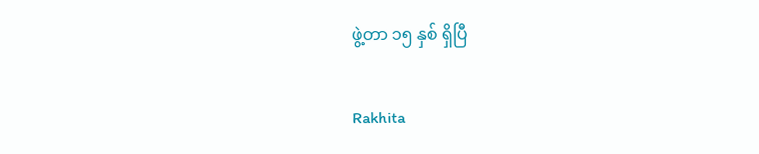ဖွဲ့တာ ၁၅ နှစ် ရှိပြီ

Rakhita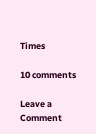Times

10 comments

Leave a Comment